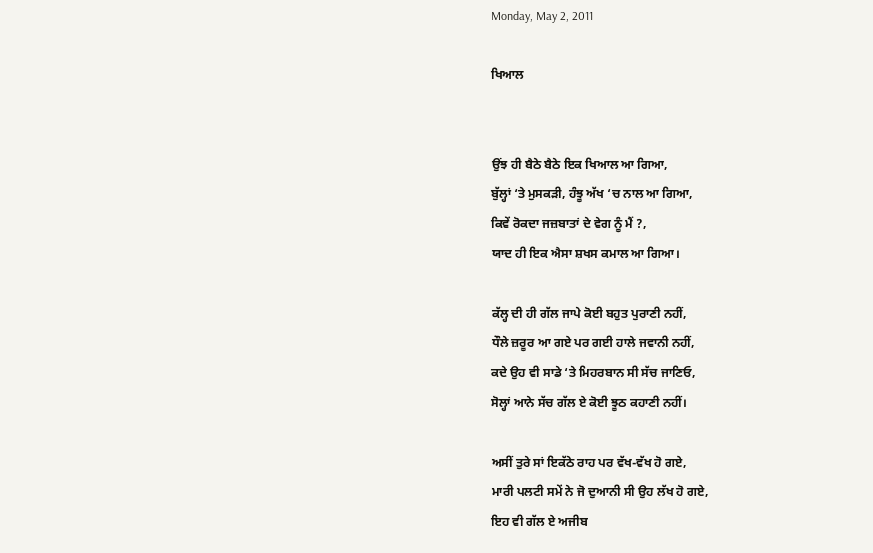Monday, May 2, 2011

ਖਿਆਲ


ਉਂਝ ਹੀ ਬੈਠੇ ਬੈਠੇ ਇਕ ਖਿਆਲ ਆ ਗਿਆ,
ਬੁੱਲ੍ਹਾਂ ‘ਤੇ ਮੁਸਕੜੀ, ਹੰਝੂ ਅੱਖ ‘ਚ ਨਾਲ ਆ ਗਿਆ,
ਕਿਵੇਂ ਰੋਕਦਾ ਜਜ਼ਬਾਤਾਂ ਦੇ ਵੇਗ ਨੂੰ ਮੈਂ ?,
ਯਾਦ ਹੀ ਇਕ ਐਸਾ ਸ਼ਖਸ ਕਮਾਲ ਆ ਗਿਆ।

ਕੱਲ੍ਹ ਦੀ ਹੀ ਗੱਲ ਜਾਪੇ ਕੋਈ ਬਹੁਤ ਪੁਰਾਣੀ ਨਹੀਂ,
ਧੌਲੇ ਜ਼ਰੂਰ ਆ ਗਏ ਪਰ ਗਈ ਹਾਲੇ ਜਵਾਨੀ ਨਹੀਂ,
ਕਦੇ ਉਹ ਵੀ ਸਾਡੇ ‘ਤੇ ਮਿਹਰਬਾਨ ਸੀ ਸੱਚ ਜਾਣਿਓ,
ਸੋਲ੍ਹਾਂ ਆਨੇ ਸੱਚ ਗੱਲ ਏ ਕੋਈ ਝੂਠ ਕਹਾਣੀ ਨਹੀਂ।

ਅਸੀਂ ਤੁਰੇ ਸਾਂ ਇਕੱਠੇ ਰਾਹ ਪਰ ਵੱਖ-ਵੱਖ ਹੋ ਗਏ,
ਮਾਰੀ ਪਲਟੀ ਸਮੇਂ ਨੇ ਜੋ ਦੁਆਨੀ ਸੀ ਉਹ ਲੱਖ ਹੋ ਗਏ,
ਇਹ ਵੀ ਗੱਲ ਏ ਅਜੀਬ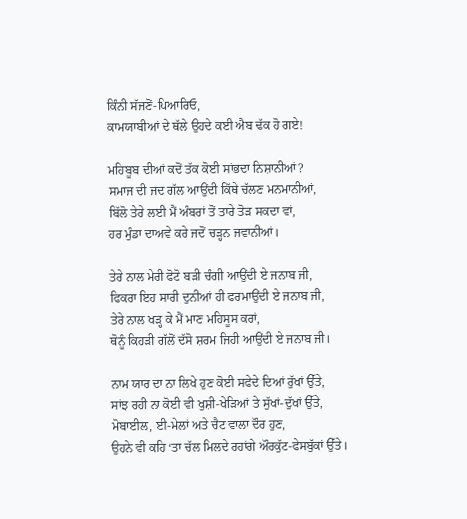ਕਿੰਨੀ ਸੱਜਣੋਂ-ਪਿਆਰਿਓ,
ਕਾਮਯਾਬੀਆਂ ਦੇ ਥੱਲੇ ਉਹਦੇ ਕਈ ਐਬ ਢੱਕ ਹੋ ਗਏ!

ਮਹਿਬੂਬ ਦੀਆਂ ਕਦੋਂ ਤੱਕ ਕੋਈ ਸਾਂਭਦਾ ਨਿਸ਼ਾਨੀਆਂ?
ਸਮਾਜ ਦੀ ਜਦ ਗੱਲ ਆਉਂਦੀ ਕਿੱਥੇ ਚੱਲਣ ਮਨਮਾਨੀਆਂ,
ਬਿੱਲੋ ਤੇਰੇ ਲਈ ਮੈਂ ਅੰਬਰਾਂ ਤੋਂ ਤਾਰੇ ਤੋੜ ਸਕਦਾ ਵਾਂ,
ਹਰ ਮੁੰਡਾ ਦਾਅਵੇ ਕਰੇ ਜਦੋਂ ਚੜ੍ਹਨ ਜਵਾਨੀਆਂ।

ਤੇਰੇ ਨਾਲ ਮੇਰੀ ਫੋਟੋ ਬੜੀ ਚੰਗੀ ਆਉਂਦੀ ਏ ਜਨਾਬ ਜੀ,
ਫਿਕਰਾ ਇਹ ਸਾਰੀ ਦੁਨੀਆਂ ਹੀ ਫਰਮਾਉਂਦੀ ਏ ਜਨਾਬ ਜੀ,
ਤੇਰੇ ਨਾਲ ਖੜ੍ਹ ਕੇ ਮੈਂ ਮਾਣ ਮਹਿਸੂਸ ਕਰਾਂ,
ਥੋਨੂੰ ਕਿਹੜੀ ਗੱਲੋਂ ਦੱਸੋ ਸ਼ਰਮ ਜਿਹੀ ਆਉਂਦੀ ਏ ਜਨਾਬ ਜੀ।

ਨਾਮ ਯਾਰ ਦਾ ਨਾ ਲਿਖੇ ਹੁਣ ਕੋਈ ਸਫੇਦੇ ਦਿਆਂ ਰੁੱਖਾਂ ਉੱਤੇ,
ਸਾਂਝ ਰਹੀ ਨਾ ਕੋਈ ਵੀ ਖੁਸ਼ੀ-ਖੇੜਿਆਂ ਤੇ ਸੁੱਖਾਂ-ਦੁੱਖਾਂ ਉੱਤੇ,
ਮੋਬਾਈਲ, ਈ-ਮੇਲਾਂ ਅਤੇ ਚੈਟ ਵਾਲਾ ਦੌਰ ਹੁਣ,
ਉਹਨੇ ਵੀ ਕਹਿ ‘ਤਾ ਚੱਲ ਮਿਲਦੇ ਰਹਾਂਗੇ ਔਰਕੁੱਟ-ਫੇਸਬੁੱਕਾਂ ਉੱਤੇ।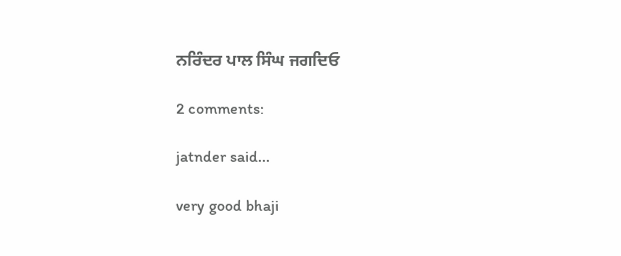ਨਰਿੰਦਰ ਪਾਲ ਸਿੰਘ ਜਗਦਿਓ

2 comments:

jatnder said...

very good bhaji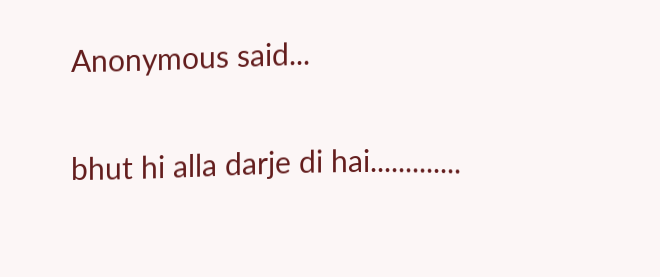Anonymous said...

bhut hi alla darje di hai.............